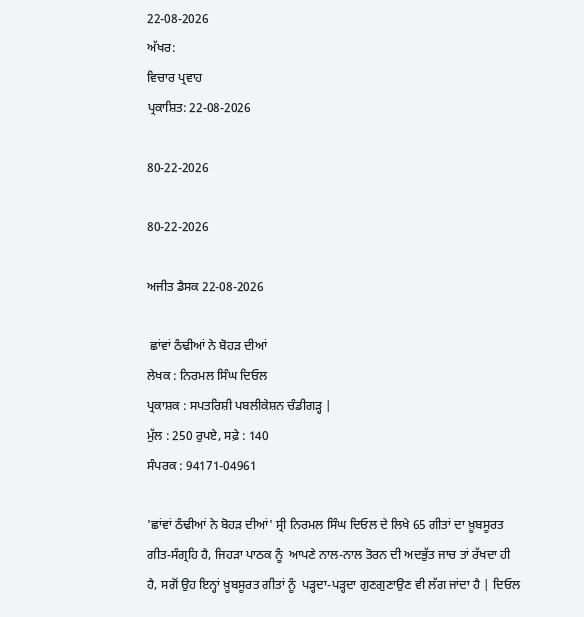22-08-2026
ਅੱਖਰ:
ਵਿਚਾਰ ਪ੍ਰਵਾਹ
ਪ੍ਰਕਾਸ਼ਿਤ: 22-08-2026

80-22-2026

80-22-2026

ਅਜੀਤ ਡੈਸਕ 22-08-2026

 ਛਾਂਵਾਂ ਠੰਢੀਆਂ ਨੇ ਬੋਹੜ ਦੀਆਂ
ਲੇਖਕ : ਨਿਰਮਲ ਸਿੰਘ ਦਿਓਲ
ਪ੍ਰਕਾਸ਼ਕ : ਸਪਤਰਿਸ਼ੀ ਪਬਲੀਕੇਸ਼ਨ ਚੰਡੀਗੜ੍ਹ |
ਮੁੱਲ : 250 ਰੁਪਏ, ਸਫ਼ੇ : 140
ਸੰਪਰਕ : 94171-04961

'ਛਾਂਵਾਂ ਠੰਢੀਆਂ ਨੇ ਬੋਹੜ ਦੀਆਂ' ਸ੍ਰੀ ਨਿਰਮਲ ਸਿੰਘ ਦਿਓਲ ਦੇ ਲਿਖੇ 65 ਗੀਤਾਂ ਦਾ ਖ਼ੂਬਸੂਰਤ ਗੀਤ-ਸੰਗ੍ਰਹਿ ਹੈ, ਜਿਹੜਾ ਪਾਠਕ ਨੂੰ  ਆਪਣੇ ਨਾਲ-ਨਾਲ ਤੋਰਨ ਦੀ ਅਦਭੁੱਤ ਜਾਚ ਤਾਂ ਰੱਖਦਾ ਹੀ ਹੈ, ਸਗੋਂ ਉਹ ਇਨ੍ਹਾਂ ਖ਼ੂਬਸੂਰਤ ਗੀਤਾਂ ਨੂੰ  ਪੜ੍ਹਦਾ-ਪੜ੍ਹਦਾ ਗੁਣਗੁਣਾਉਣ ਵੀ ਲੱਗ ਜਾਂਦਾ ਹੈ | ਦਿਓਲ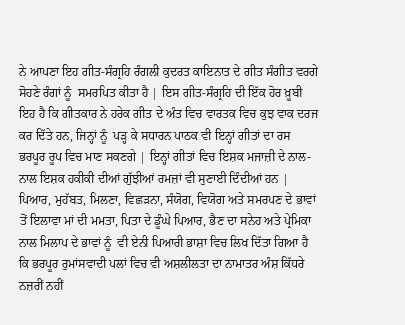ਨੇ ਆਪਣਾ ਇਹ ਗੀਤ-ਸੰਗ੍ਰਹਿ ਰੰਗਲੀ ਕੁਦਰਤ ਕਾਇਨਾਤ ਦੇ ਗੀਤ ਸੰਗੀਤ ਵਰਗੇ ਸੋਹਣੇ ਰੰਗਾਂ ਨੂੰ  ਸਮਰਪਿਤ ਕੀਤਾ ਹੈ | ਇਸ ਗੀਤ-ਸੰਗ੍ਰਹਿ ਦੀ ਇੱਕ ਹੋਰ ਖ਼ੂਬੀ ਇਹ ਹੈ ਕਿ ਗੀਤਕਾਰ ਨੇ ਹਰੇਕ ਗੀਤ ਦੇ ਅੰਤ ਵਿਚ ਵਾਰਤਕ ਵਿਚ ਕੁਝ ਵਾਕ ਦਰਜ ਕਰ ਦਿੱਤੇ ਹਨ, ਜਿਨ੍ਹਾਂ ਨੂੰ  ਪੜ੍ਹ ਕੇ ਸਧਾਰਨ ਪਾਠਕ ਵੀ ਇਨ੍ਹਾਂ ਗੀਤਾਂ ਦਾ ਰਸ ਭਰਪੂਰ ਰੂਪ ਵਿਚ ਮਾਣ ਸਕਣਗੇ | ਇਨ੍ਹਾਂ ਗੀਤਾਂ ਵਿਚ ਇਸ਼ਕ ਮਜਾਜ਼ੀ ਦੇ ਨਾਲ-ਨਾਲ ਇਸ਼ਕ ਹਕੀਕੀ ਦੀਆਂ ਗੁੱਝੀਆਂ ਰਮਜ਼ਾਂ ਵੀ ਸੁਣਾਈ ਦਿੰਦੀਆਂ ਹਨ | ਪਿਆਰ, ਮੁਹੱਬਤ, ਮਿਲਣਾ, ਵਿਛੜਨਾ, ਸੰਯੋਗ, ਵਿਯੋਗ ਅਤੇ ਸਮਰਪਣ ਦੇ ਭਾਵਾਂ ਤੋਂ ਇਲਾਵਾ ਮਾਂ ਦੀ ਮਮਤਾ, ਪਿਤਾ ਦੇ ਡੂੰਘੇ ਪਿਆਰ, ਭੈਣ ਦਾ ਸਨੇਹ ਅਤੇ ਪ੍ਰੇਮਿਕਾ ਨਾਲ ਮਿਲਾਪ ਦੇ ਭਾਵਾਂ ਨੂੰ  ਵੀ ਏਨੀ ਪਿਆਰੀ ਭਾਸ਼ਾ ਵਿਚ ਲਿਖ ਦਿੱਤਾ ਗਿਆ ਹੈ ਕਿ ਭਰਪੂਰ ਰੁਮਾਂਸਵਾਦੀ ਪਲਾਂ ਵਿਚ ਵੀ ਅਸ਼ਲੀਲਤਾ ਦਾ ਨਾਮਾਤਰ ਅੰਸ਼ ਕਿੱਧਰੇ ਨਜ਼ਰੀਂ ਨਹੀਂ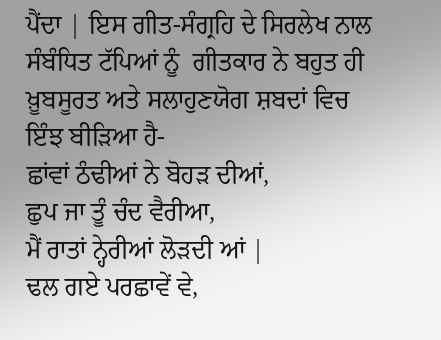ਪੈਂਦਾ | ਇਸ ਗੀਤ-ਸੰਗ੍ਰਹਿ ਦੇ ਸਿਰਲੇਖ ਨਾਲ ਸੰਬੰਧਿਤ ਟੱਪਿਆਂ ਨੂੰ  ਗੀਤਕਾਰ ਨੇ ਬਹੁਤ ਹੀ ਖ਼ੂਬਸੂਰਤ ਅਤੇ ਸਲਾਹੁਣਯੋਗ ਸ਼ਬਦਾਂ ਵਿਚ ਇੰਝ ਬੀੜਿਆ ਹੈ-
ਛਾਂਵਾਂ ਠੰਢੀਆਂ ਨੇ ਬੋਹੜ ਦੀਆਂ,
ਛੁਪ ਜਾ ਤੂੰ ਚੰਦ ਵੈਰੀਆ,
ਮੈਂ ਰਾਤਾਂ ਨ੍ਹੇਰੀਆਂ ਲੋੜਦੀ ਆਂ |
ਢਲ ਗਏ ਪਰਛਾਵੇਂ ਵੇ,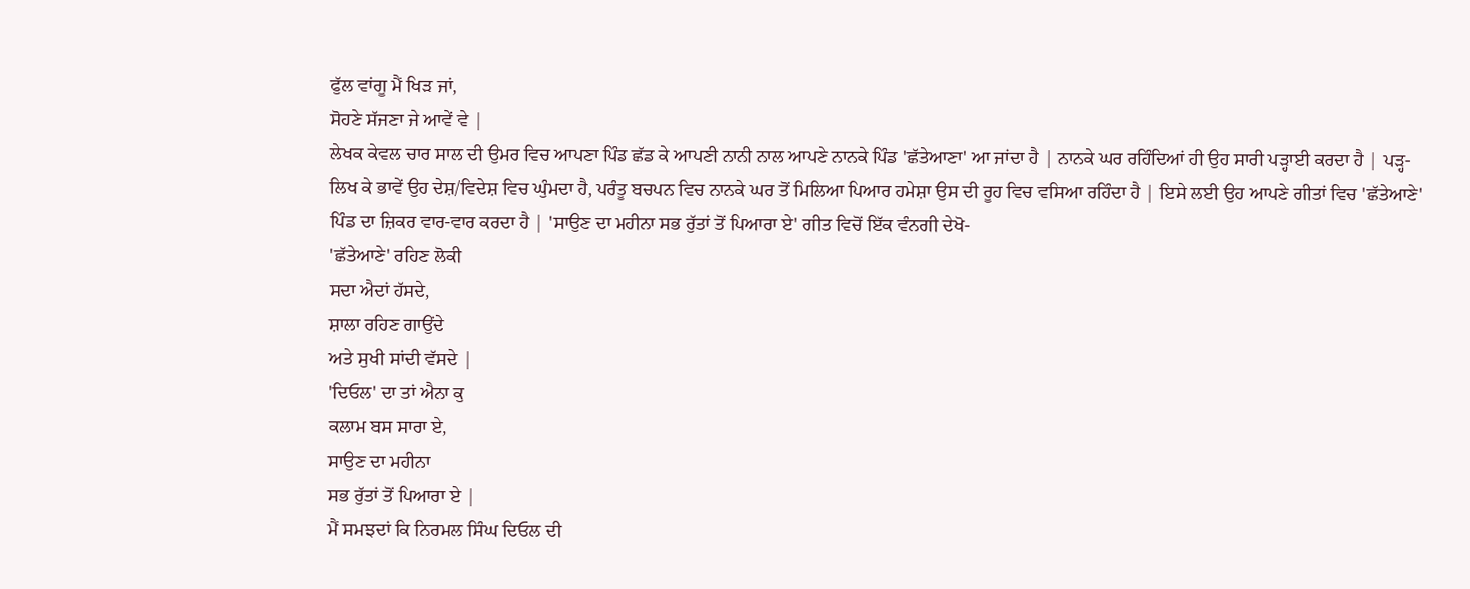ਫੁੱਲ ਵਾਂਗੂ ਮੈਂ ਖਿੜ ਜਾਂ,
ਸੋਹਣੇ ਸੱਜਣਾ ਜੇ ਆਵੇਂ ਵੇ |
ਲੇਖਕ ਕੇਵਲ ਚਾਰ ਸਾਲ ਦੀ ਉਮਰ ਵਿਚ ਆਪਣਾ ਪਿੰਡ ਛੱਡ ਕੇ ਆਪਣੀ ਨਾਨੀ ਨਾਲ ਆਪਣੇ ਨਾਨਕੇ ਪਿੰਡ 'ਛੱਤੇਆਣਾ' ਆ ਜਾਂਦਾ ਹੈ | ਨਾਨਕੇ ਘਰ ਰਹਿੰਦਿਆਂ ਹੀ ਉਹ ਸਾਰੀ ਪੜ੍ਹਾਈ ਕਰਦਾ ਹੈ | ਪੜ੍ਹ-ਲਿਖ ਕੇ ਭਾਵੇਂ ਉਹ ਦੇਸ਼/ਵਿਦੇਸ਼ ਵਿਚ ਘੁੰਮਦਾ ਹੈ, ਪਰੰਤੂ ਬਚਪਨ ਵਿਚ ਨਾਨਕੇ ਘਰ ਤੋਂ ਮਿਲਿਆ ਪਿਆਰ ਹਮੇਸ਼ਾ ਉਸ ਦੀ ਰੂਹ ਵਿਚ ਵਸਿਆ ਰਹਿੰਦਾ ਹੈ | ਇਸੇ ਲਈ ਉਹ ਆਪਣੇ ਗੀਤਾਂ ਵਿਚ 'ਛੱਤੇਆਣੇ' ਪਿੰਡ ਦਾ ਜ਼ਿਕਰ ਵਾਰ-ਵਾਰ ਕਰਦਾ ਹੈ | 'ਸਾਉਣ ਦਾ ਮਹੀਨਾ ਸਭ ਰੁੱਤਾਂ ਤੋਂ ਪਿਆਰਾ ਏ' ਗੀਤ ਵਿਚੋਂ ਇੱਕ ਵੰਨਗੀ ਦੇਖੋ-
'ਛੱਤੇਆਣੇ' ਰਹਿਣ ਲੋਕੀ
ਸਦਾ ਐਦਾਂ ਹੱਸਦੇ,
ਸ਼ਾਲਾ ਰਹਿਣ ਗਾਉਂਦੇ
ਅਤੇ ਸੁਖੀ ਸਾਂਦੀ ਵੱਸਦੇ |
'ਦਿਓਲ' ਦਾ ਤਾਂ ਐਨਾ ਕੁ
ਕਲਾਮ ਬਸ ਸਾਰਾ ਏ,
ਸਾਉਣ ਦਾ ਮਹੀਨਾ
ਸਭ ਰੁੱਤਾਂ ਤੋਂ ਪਿਆਰਾ ਏ |
ਮੈਂ ਸਮਝਦਾਂ ਕਿ ਨਿਰਮਲ ਸਿੰਘ ਦਿਓਲ ਦੀ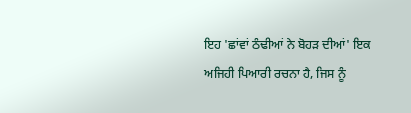ਇਹ 'ਛਾਂਵਾਂ ਠੰਢੀਆਂ ਨੇ ਬੋਹੜ ਦੀਆਂ' ਇਕ ਅਜਿਹੀ ਪਿਆਰੀ ਰਚਨਾ ਹੈ, ਜਿਸ ਨੂੰ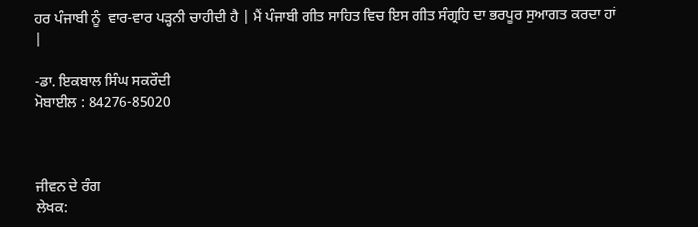ਹਰ ਪੰਜਾਬੀ ਨੂੰ  ਵਾਰ-ਵਾਰ ਪੜ੍ਹਨੀ ਚਾਹੀਦੀ ਹੈ | ਮੈਂ ਪੰਜਾਬੀ ਗੀਤ ਸਾਹਿਤ ਵਿਚ ਇਸ ਗੀਤ ਸੰਗ੍ਰਹਿ ਦਾ ਭਰਪੂਰ ਸੁਆਗਤ ਕਰਦਾ ਹਾਂ |

-ਡਾ. ਇਕਬਾਲ ਸਿੰਘ ਸਕਰੌਦੀ
ਮੋਬਾਈਲ : 84276-85020



ਜੀਵਨ ਦੇ ਰੰਗ
ਲੇਖਕ: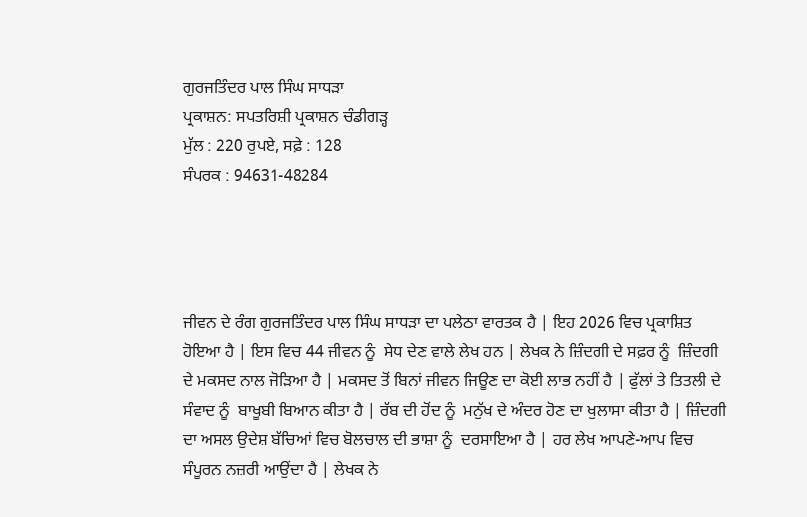ਗੁਰਜਤਿੰਦਰ ਪਾਲ ਸਿੰਘ ਸਾਧੜਾ
ਪ੍ਰਕਾਸ਼ਨ: ਸਪਤਰਿਸ਼ੀ ਪ੍ਰਕਾਸ਼ਨ ਚੰਡੀਗੜ੍ਹ
ਮੁੱਲ : 220 ਰੁਪਏ, ਸਫ਼ੇ : 128
ਸੰਪਰਕ : 94631-48284




ਜੀਵਨ ਦੇ ਰੰਗ ਗੁਰਜਤਿੰਦਰ ਪਾਲ ਸਿੰਘ ਸਾਧੜਾ ਦਾ ਪਲੇਠਾ ਵਾਰਤਕ ਹੈ | ਇਹ 2026 ਵਿਚ ਪ੍ਰਕਾਸ਼ਿਤ ਹੋਇਆ ਹੈ | ਇਸ ਵਿਚ 44 ਜੀਵਨ ਨੂੰ  ਸੇਧ ਦੇਣ ਵਾਲੇ ਲੇਖ ਹਨ | ਲੇਖਕ ਨੇ ਜ਼ਿੰਦਗੀ ਦੇ ਸਫ਼ਰ ਨੂੰ  ਜ਼ਿੰਦਗੀ ਦੇ ਮਕਸਦ ਨਾਲ ਜੋੜਿਆ ਹੈ | ਮਕਸਦ ਤੋਂ ਬਿਨਾਂ ਜੀਵਨ ਜਿਊਣ ਦਾ ਕੋਈ ਲਾਭ ਨਹੀਂ ਹੈ | ਫੁੱਲਾਂ ਤੇ ਤਿਤਲੀ ਦੇ ਸੰਵਾਦ ਨੂੰ  ਬਾਖੂਬੀ ਬਿਆਨ ਕੀਤਾ ਹੈ | ਰੱਬ ਦੀ ਹੋਂਦ ਨੂੰ  ਮਨੁੱਖ ਦੇ ਅੰਦਰ ਹੋਣ ਦਾ ਖੁਲਾਸਾ ਕੀਤਾ ਹੈ | ਜ਼ਿੰਦਗੀ ਦਾ ਅਸਲ ਉਦੇਸ਼ ਬੱਚਿਆਂ ਵਿਚ ਬੋਲਚਾਲ ਦੀ ਭਾਸ਼ਾ ਨੂੰ  ਦਰਸਾਇਆ ਹੈ | ਹਰ ਲੇਖ ਆਪਣੇ-ਆਪ ਵਿਚ ਸੰਪੂਰਨ ਨਜ਼ਰੀ ਆਉਂਦਾ ਹੈ | ਲੇਖਕ ਨੇ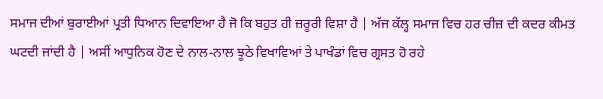ਸਮਾਜ ਦੀਆਂ ਬੁਰਾਈਆਂ ਪ੍ਰਤੀ ਧਿਆਨ ਦਿਵਾਇਆ ਹੈ ਜੋ ਕਿ ਬਹੁਤ ਹੀ ਜ਼ਰੂਰੀ ਵਿਸ਼ਾ ਹੈ | ਅੱਜ ਕੱਲ੍ਹ ਸਮਾਜ ਵਿਚ ਹਰ ਚੀਜ਼ ਦੀ ਕਦਰ ਕੀਮਤ ਘਟਦੀ ਜਾਂਦੀ ਹੈ | ਅਸੀਂ ਆਧੁਨਿਕ ਹੋਣ ਦੇ ਨਾਲ-ਨਾਲ ਝੂਠੇ ਵਿਖਾਵਿਆਂ ਤੇ ਪਾਖੰਡਾਂ ਵਿਚ ਗ੍ਰਸਤ ਹੋ ਰਹੇ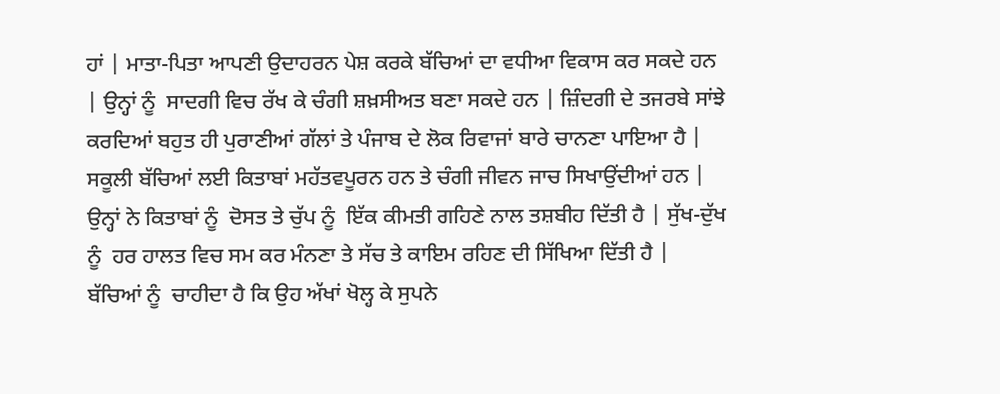ਹਾਂ | ਮਾਤਾ-ਪਿਤਾ ਆਪਣੀ ਉਦਾਹਰਨ ਪੇਸ਼ ਕਰਕੇ ਬੱਚਿਆਂ ਦਾ ਵਧੀਆ ਵਿਕਾਸ ਕਰ ਸਕਦੇ ਹਨ | ਉਨ੍ਹਾਂ ਨੂੰ  ਸਾਦਗੀ ਵਿਚ ਰੱਖ ਕੇ ਚੰਗੀ ਸ਼ਖ਼ਸੀਅਤ ਬਣਾ ਸਕਦੇ ਹਨ | ਜ਼ਿੰਦਗੀ ਦੇ ਤਜਰਬੇ ਸਾਂਝੇ ਕਰਦਿਆਂ ਬਹੁਤ ਹੀ ਪੁਰਾਣੀਆਂ ਗੱਲਾਂ ਤੇ ਪੰਜਾਬ ਦੇ ਲੋਕ ਰਿਵਾਜਾਂ ਬਾਰੇ ਚਾਨਣਾ ਪਾਇਆ ਹੈ | ਸਕੂਲੀ ਬੱਚਿਆਂ ਲਈ ਕਿਤਾਬਾਂ ਮਹੱਤਵਪੂਰਨ ਹਨ ਤੇ ਚੰਗੀ ਜੀਵਨ ਜਾਚ ਸਿਖਾਉਂਦੀਆਂ ਹਨ | ਉਨ੍ਹਾਂ ਨੇ ਕਿਤਾਬਾਂ ਨੂੰ  ਦੋਸਤ ਤੇ ਚੁੱਪ ਨੂੰ  ਇੱਕ ਕੀਮਤੀ ਗਹਿਣੇ ਨਾਲ ਤਸ਼ਬੀਹ ਦਿੱਤੀ ਹੈ | ਸੁੱਖ-ਦੁੱਖ ਨੂੰ  ਹਰ ਹਾਲਤ ਵਿਚ ਸਮ ਕਰ ਮੰਨਣਾ ਤੇ ਸੱਚ ਤੇ ਕਾਇਮ ਰਹਿਣ ਦੀ ਸਿੱਖਿਆ ਦਿੱਤੀ ਹੈ | ਬੱਚਿਆਂ ਨੂੰ  ਚਾਹੀਦਾ ਹੈ ਕਿ ਉਹ ਅੱਖਾਂ ਖੋਲ੍ਹ ਕੇ ਸੁਪਨੇ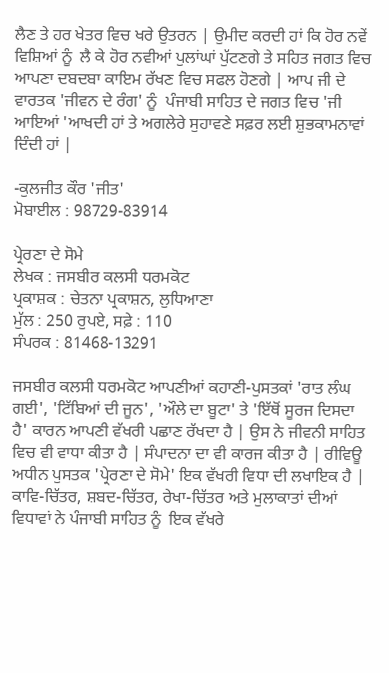ਲੈਣ ਤੇ ਹਰ ਖੇਤਰ ਵਿਚ ਖਰੇ ਉਤਰਨ | ਉਮੀਦ ਕਰਦੀ ਹਾਂ ਕਿ ਹੋਰ ਨਵੇਂ ਵਿਸ਼ਿਆਂ ਨੂੰ  ਲੈ ਕੇ ਹੋਰ ਨਵੀਆਂ ਪੁਲਾਂਘਾਂ ਪੁੱਟਣਗੇ ਤੇ ਸਹਿਤ ਜਗਤ ਵਿਚ ਆਪਣਾ ਦਬਦਬਾ ਕਾਇਮ ਰੱਖਣ ਵਿਚ ਸਫਲ ਹੋਣਗੇ | ਆਪ ਜੀ ਦੇ ਵਾਰਤਕ 'ਜੀਵਨ ਦੇ ਰੰਗ' ਨੂੰ  ਪੰਜਾਬੀ ਸਾਹਿਤ ਦੇ ਜਗਤ ਵਿਚ 'ਜੀ ਆਇਆਂ 'ਆਖਦੀ ਹਾਂ ਤੇ ਅਗਲੇਰੇ ਸੁਹਾਵਣੇ ਸਫ਼ਰ ਲਈ ਸ਼ੁਭਕਾਮਨਾਵਾਂ ਦਿੰਦੀ ਹਾਂ |

-ਕੁਲਜੀਤ ਕੌਰ 'ਜੀਤ'
ਮੋਬਾਈਲ : 98729-83914

ਪ੍ਰੇਰਣਾ ਦੇ ਸੋਮੇ
ਲੇਖਕ : ਜਸਬੀਰ ਕਲਸੀ ਧਰਮਕੋਟ
ਪ੍ਰਕਾਸ਼ਕ : ਚੇਤਨਾ ਪ੍ਰਕਾਸ਼ਨ, ਲੁਧਿਆਣਾ
ਮੁੱਲ : 250 ਰੁਪਏ, ਸਫ਼ੇ : 110
ਸੰਪਰਕ : 81468-13291

ਜਸਬੀਰ ਕਲਸੀ ਧਰਮਕੋਟ ਆਪਣੀਆਂ ਕਹਾਣੀ-ਪੁਸਤਕਾਂ 'ਰਾਤ ਲੰਘ ਗਈ', 'ਟਿੱਬਿਆਂ ਦੀ ਜੂਨ', 'ਔਲੇ ਦਾ ਬੂਟਾ' ਤੇ 'ਇੱਥੋਂ ਸੂਰਜ ਦਿਸਦਾ ਹੈ' ਕਾਰਨ ਆਪਣੀ ਵੱਖਰੀ ਪਛਾਣ ਰੱਖਦਾ ਹੈ | ਉਸ ਨੇ ਜੀਵਨੀ ਸਾਹਿਤ ਵਿਚ ਵੀ ਵਾਧਾ ਕੀਤਾ ਹੈ | ਸੰਪਾਦਨਾ ਦਾ ਵੀ ਕਾਰਜ ਕੀਤਾ ਹੈ | ਰੀਵਿਊ ਅਧੀਨ ਪੁਸਤਕ 'ਪ੍ਰੇਰਣਾ ਦੇ ਸੋਮੇ' ਇਕ ਵੱਖਰੀ ਵਿਧਾ ਦੀ ਲਖਾਇਕ ਹੈ | ਕਾਵਿ-ਚਿੱਤਰ, ਸ਼ਬਦ-ਚਿੱਤਰ, ਰੇਖਾ-ਚਿੱਤਰ ਅਤੇ ਮੁਲਾਕਾਤਾਂ ਦੀਆਂ ਵਿਧਾਵਾਂ ਨੇ ਪੰਜਾਬੀ ਸਾਹਿਤ ਨੂੰ  ਇਕ ਵੱਖਰੇ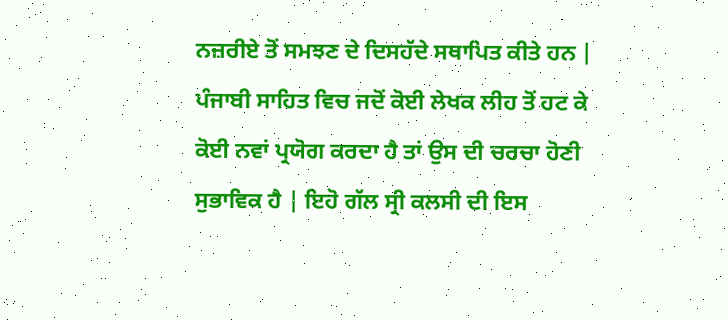ਨਜ਼ਰੀਏ ਤੋਂ ਸਮਝਣ ਦੇ ਦਿਸਹੱਦੇ ਸਥਾਪਿਤ ਕੀਤੇ ਹਨ | ਪੰਜਾਬੀ ਸਾਹਿਤ ਵਿਚ ਜਦੋਂ ਕੋਈ ਲੇਖਕ ਲੀਹ ਤੋਂ ਹਟ ਕੇ ਕੋਈ ਨਵਾਂ ਪ੍ਰਯੋਗ ਕਰਦਾ ਹੈ ਤਾਂ ਉਸ ਦੀ ਚਰਚਾ ਹੋਣੀ ਸੁਭਾਵਿਕ ਹੈ | ਇਹੋ ਗੱਲ ਸ੍ਰੀ ਕਲਸੀ ਦੀ ਇਸ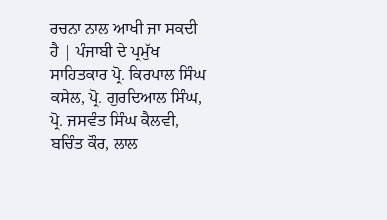ਰਚਨਾ ਨਾਲ ਆਖੀ ਜਾ ਸਕਦੀ ਹੈ | ਪੰਜਾਬੀ ਦੇ ਪ੍ਰਮੁੱਖ ਸਾਹਿਤਕਾਰ ਪ੍ਰੋ. ਕਿਰਪਾਲ ਸਿੰਘ ਕਸੇਲ, ਪ੍ਰੋ. ਗੁਰਦਿਆਲ ਸਿੰਘ, ਪ੍ਰੋ. ਜਸਵੰਤ ਸਿੰਘ ਕੈਲਵੀ, ਬਚਿੰਤ ਕੌਰ, ਲਾਲ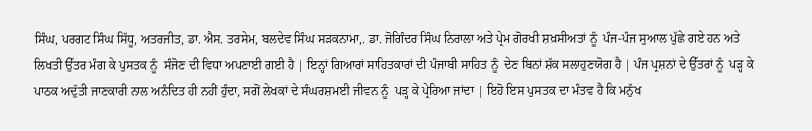ਸਿੰਘ, ਪਰਗਟ ਸਿੰਘ ਸਿੱਧੂ, ਅਤਰਜੀਤ, ਡਾ. ਐਸ. ਤਰਸੇਮ, ਬਲਦੇਵ ਸਿੰਘ ਸੜਕਨਾਮਾ,. ਡਾ. ਜੋਗਿੰਦਰ ਸਿੰਘ ਨਿਰਾਲਾ ਅਤੇ ਪ੍ਰੇਮ ਗੋਰਖੀ ਸ਼ਖ਼ਸੀਅਤਾਂ ਨੂੰ  ਪੰਜ-ਪੰਜ ਸੁਆਲ ਪੁੱਛੇ ਗਏ ਹਨ ਅਤੇ ਲਿਖਤੀ ਉੱਤਰ ਮੰਗ ਕੇ ਪੁਸਤਕ ਨੂੰ  ਸੰਜੋਣ ਦੀ ਵਿਧਾ ਅਪਣਾਈ ਗਈ ਹੈ | ਇਨ੍ਹਾਂ ਗਿਆਰਾਂ ਸਾਹਿਤਕਾਰਾਂ ਦੀ ਪੰਜਾਬੀ ਸਾਹਿਤ ਨੂੰ  ਦੇਣ ਬਿਨਾਂ ਸ਼ੱਕ ਸਲਾਹੁਣਯੋਗ ਹੈ | ਪੰਜ ਪ੍ਰਸ਼ਨਾਂ ਦੇ ਉੱਤਰਾਂ ਨੂੰ  ਪੜ੍ਹ ਕੇ ਪਾਠਕ ਅਦੁੱਤੀ ਜਾਣਕਾਰੀ ਨਾਲ ਅਨੰਦਿਤ ਹੀ ਨਹੀਂ ਹੁੰਦਾ, ਸਗੋਂ ਲੇਖਕਾਂ ਦੇ ਸੰਘਰਸ਼ਮਈ ਜੀਵਨ ਨੂੰ  ਪੜ੍ਹ ਕੇ ਪ੍ਰੇਰਿਆ ਜਾਂਦਾ | ਇਹੋ ਇਸ ਪੁਸਤਕ ਦਾ ਮੰਤਵ ਹੈ ਕਿ ਮਨੁੱਖ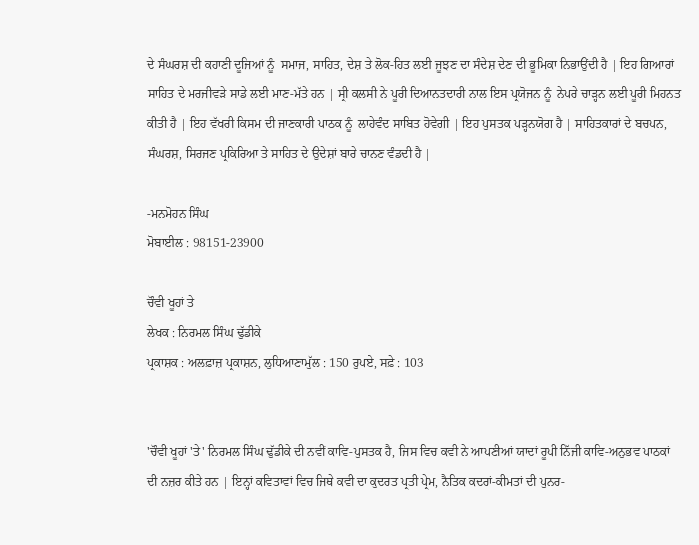ਦੇ ਸੰਘਰਸ਼ ਦੀ ਕਹਾਣੀ ਦੂਜਿਆਂ ਨੂੰ  ਸਮਾਜ, ਸਾਹਿਤ, ਦੇਸ਼ ਤੇ ਲੋਕ-ਹਿਤ ਲਈ ਜੂਝਣ ਦਾ ਸੰਦੇਸ਼ ਦੇਣ ਦੀ ਭੂਮਿਕਾ ਨਿਭਾਉਂਦੀ ਹੈ | ਇਹ ਗਿਆਰਾਂ ਸਾਹਿਤ ਦੇ ਮਰਜੀਵੜੇ ਸਾਡੇ ਲਈ ਮਾਣ-ਮੱਤੇ ਹਨ | ਸ੍ਰੀ ਕਲਸੀ ਨੇ ਪੂਰੀ ਦਿਆਨਤਦਾਰੀ ਨਾਲ ਇਸ ਪ੍ਰਯੋਜਨ ਨੂੰ  ਨੇਪਰੇ ਚਾੜ੍ਹਨ ਲਈ ਪੂਰੀ ਮਿਹਨਤ ਕੀਤੀ ਹੈ | ਇਹ ਵੱਖਰੀ ਕਿਸਮ ਦੀ ਜਾਣਕਾਰੀ ਪਾਠਕ ਨੂੰ  ਲਾਹੇਵੰਦ ਸਾਬਿਤ ਹੋਵੇਗੀ | ਇਹ ਪੁਸਤਕ ਪੜ੍ਹਨਯੋਗ ਹੈ | ਸਾਹਿਤਕਾਰਾਂ ਦੇ ਬਚਪਨ, ਸੰਘਰਸ਼, ਸਿਰਜਣ ਪ੍ਰਕਿਰਿਆ ਤੇ ਸਾਹਿਤ ਦੇ ਉਦੇਸ਼ਾਂ ਬਾਰੇ ਚਾਨਣ ਵੰਡਦੀ ਹੈ |

-ਮਨਮੋਹਨ ਸਿੰਘ
ਮੋਬਾਈਲ : 98151-23900

ਚੌਵੀ ਖੂਹਾਂ ਤੇ
ਲੇਖਕ : ਨਿਰਮਲ ਸਿੰਘ ਢੁੱਡੀਕੇ
ਪ੍ਰਕਾਸ਼ਕ : ਅਲਫ਼ਾਜ਼ ਪ੍ਰਕਾਸ਼ਨ, ਲੁਧਿਆਣਾਮੁੱਲ : 150 ਰੁਪਏ, ਸਫ਼ੇ : 103


'ਚੌਵੀ ਖੂਹਾਂ 'ਤੇ' ਨਿਰਮਲ ਸਿੰਘ ਢੁੱਡੀਕੇ ਦੀ ਨਵੀਂ ਕਾਵਿ-ਪੁਸਤਕ ਹੈ, ਜਿਸ ਵਿਚ ਕਵੀ ਨੇ ਆਪਣੀਆਂ ਯਾਦਾਂ ਰੂਪੀ ਨਿੱਜੀ ਕਾਵਿ-ਅਨੁਭਵ ਪਾਠਕਾਂ ਦੀ ਨਜ਼ਰ ਕੀਤੇ ਹਨ | ਇਨ੍ਹਾਂ ਕਵਿਤਾਵਾਂ ਵਿਚ ਜਿਥੇ ਕਵੀ ਦਾ ਕੁਦਰਤ ਪ੍ਰਤੀ ਪ੍ਰੇਮ, ਨੈਤਿਕ ਕਦਰਾਂ-ਕੀਮਤਾਂ ਦੀ ਪੁਨਰ-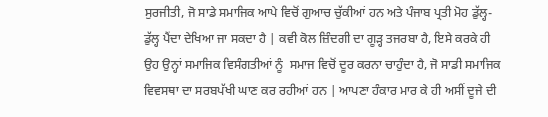ਸੁਰਜੀਤੀ, ਜੋ ਸਾਡੇ ਸਮਾਜਿਕ ਆਪੇ ਵਿਚੋਂ ਗੁਆਚ ਚੁੱਕੀਆਂ ਹਨ ਅਤੇ ਪੰਜਾਬ ਪ੍ਰਤੀ ਮੋਹ ਡੁੱਲ੍ਹ-ਡੁੱਲ੍ਹ ਪੈਂਦਾ ਦੇਖਿਆ ਜਾ ਸਕਦਾ ਹੈ | ਕਵੀ ਕੋਲ ਜ਼ਿੰਦਗੀ ਦਾ ਗੂੜ੍ਹ ਤਜਰਬਾ ਹੈ, ਇਸੇ ਕਰਕੇ ਹੀ ਉਹ ਉਨ੍ਹਾਂ ਸਮਾਜਿਕ ਵਿਸੰਗਤੀਆਂ ਨੂੰ  ਸਮਾਜ ਵਿਚੋਂ ਦੂਰ ਕਰਨਾ ਚਾਹੁੰਦਾ ਹੈ, ਜੋ ਸਾਡੀ ਸਮਾਜਿਕ ਵਿਵਸਥਾ ਦਾ ਸਰਬਪੱਖੀ ਘਾਣ ਕਰ ਰਹੀਆਂ ਹਨ | ਆਪਣਾ ਹੰਕਾਰ ਮਾਰ ਕੇ ਹੀ ਅਸੀਂ ਦੂਜੇ ਦੀ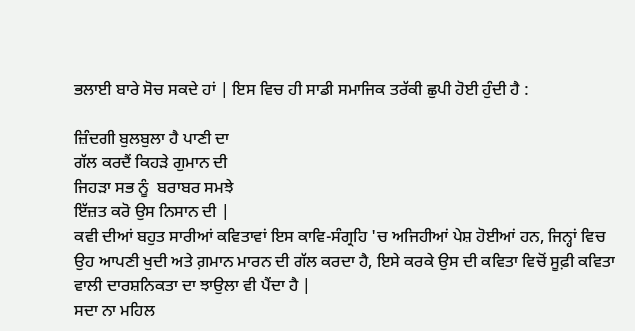ਭਲਾਈ ਬਾਰੇ ਸੋਚ ਸਕਦੇ ਹਾਂ | ਇਸ ਵਿਚ ਹੀ ਸਾਡੀ ਸਮਾਜਿਕ ਤਰੱਕੀ ਛੁਪੀ ਹੋਈ ਹੁੰਦੀ ਹੈ :

ਜ਼ਿੰਦਗੀ ਬੁਲਬੁਲਾ ਹੈ ਪਾਣੀ ਦਾ
ਗੱਲ ਕਰਦੈਂ ਕਿਹੜੇ ਗੁਮਾਨ ਦੀ
ਜਿਹੜਾ ਸਭ ਨੂੰ  ਬਰਾਬਰ ਸਮਝੇ
ਇੱਜ਼ਤ ਕਰੋ ਉਸ ਨਿਸਾਨ ਦੀ |
ਕਵੀ ਦੀਆਂ ਬਹੁਤ ਸਾਰੀਆਂ ਕਵਿਤਾਵਾਂ ਇਸ ਕਾਵਿ-ਸੰਗ੍ਰਹਿ 'ਚ ਅਜਿਹੀਆਂ ਪੇਸ਼ ਹੋਈਆਂ ਹਨ, ਜਿਨ੍ਹਾਂ ਵਿਚ ਉਹ ਆਪਣੀ ਖੁਦੀ ਅਤੇ ਗ਼ਮਾਨ ਮਾਰਨ ਦੀ ਗੱਲ ਕਰਦਾ ਹੈ, ਇਸੇ ਕਰਕੇ ਉਸ ਦੀ ਕਵਿਤਾ ਵਿਚੋਂ ਸੂਫ਼ੀ ਕਵਿਤਾ ਵਾਲੀ ਦਾਰਸ਼ਨਿਕਤਾ ਦਾ ਝਾਉਲਾ ਵੀ ਪੈਂਦਾ ਹੈ |
ਸਦਾ ਨਾ ਮਹਿਲ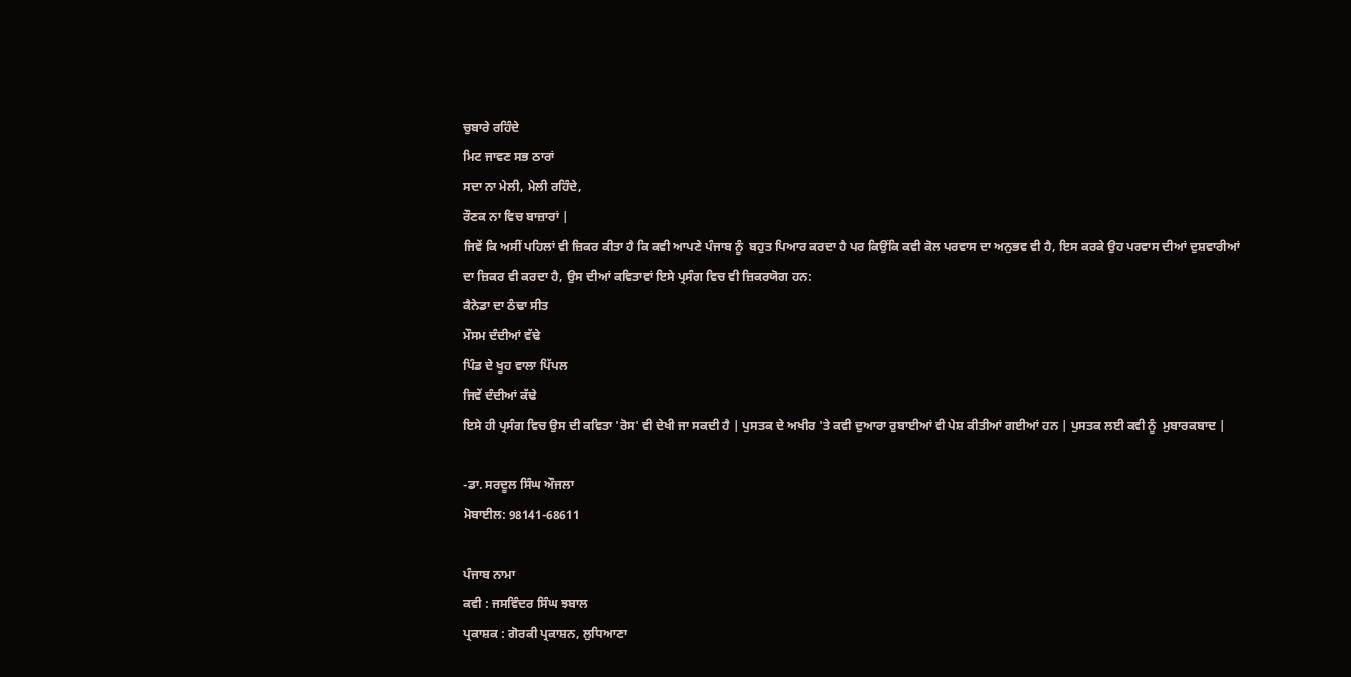ਚੁਬਾਰੇ ਰਹਿੰਦੇ
ਮਿਟ ਜਾਵਣ ਸਭ ਠਾਰਾਂ
ਸਦਾ ਨਾ ਮੇਲੀ, ਮੇਲੀ ਰਹਿੰਦੇ,
ਰੌਣਕ ਨਾ ਵਿਚ ਬਾਜ਼ਾਰਾਂ |
ਜਿਵੇਂ ਕਿ ਅਸੀਂ ਪਹਿਲਾਂ ਵੀ ਜ਼ਿਕਰ ਕੀਤਾ ਹੈ ਕਿ ਕਵੀ ਆਪਣੇ ਪੰਜਾਬ ਨੂੰ  ਬਹੁਤ ਪਿਆਰ ਕਰਦਾ ਹੈ ਪਰ ਕਿਉਂਕਿ ਕਵੀ ਕੋਲ ਪਰਵਾਸ ਦਾ ਅਨੁਭਵ ਵੀ ਹੈ, ਇਸ ਕਰਕੇ ਉਹ ਪਰਵਾਸ ਦੀਆਂ ਦੁਸ਼ਵਾਰੀਆਂ ਦਾ ਜ਼ਿਕਰ ਵੀ ਕਰਦਾ ਹੈ, ਉਸ ਦੀਆਂ ਕਵਿਤਾਵਾਂ ਇਸੇ ਪ੍ਰਸੰਗ ਵਿਚ ਵੀ ਜ਼ਿਕਰਯੋਗ ਹਨ:
ਕੈਨੇਡਾ ਦਾ ਠੰਢਾ ਸੀਤ
ਮੌਸਮ ਦੰਦੀਆਂ ਵੱਢੇ
ਪਿੰਡ ਦੇ ਖੂਹ ਵਾਲਾ ਪਿੱਪਲ
ਜਿਵੇਂ ਦੰਦੀਆਂ ਕੱਢੇ
ਇਸੇ ਹੀ ਪ੍ਰਸੰਗ ਵਿਚ ਉਸ ਦੀ ਕਵਿਤਾ 'ਰੋਸ' ਵੀ ਦੇਖੀ ਜਾ ਸਕਦੀ ਹੈ | ਪੁਸਤਕ ਦੇ ਅਖੀਰ 'ਤੇ ਕਵੀ ਦੁਆਰਾ ਰੁਬਾਈਆਂ ਵੀ ਪੇਸ਼ ਕੀਤੀਆਂ ਗਈਆਂ ਹਨ | ਪੁਸਤਕ ਲਈ ਕਵੀ ਨੂੰ  ਮੁਬਾਰਕਬਾਦ |

-ਡਾ. ਸਰਦੂਲ ਸਿੰਘ ਔਜਲਾ
ਮੋਬਾਈਲ: 98141-68611

ਪੰਜਾਬ ਨਾਮਾ
ਕਵੀ : ਜਸਵਿੰਦਰ ਸਿੰਘ ਝਬਾਲ
ਪ੍ਰਕਾਸ਼ਕ : ਗੋਰਕੀ ਪ੍ਰਕਾਸ਼ਨ, ਲੁਧਿਆਣਾ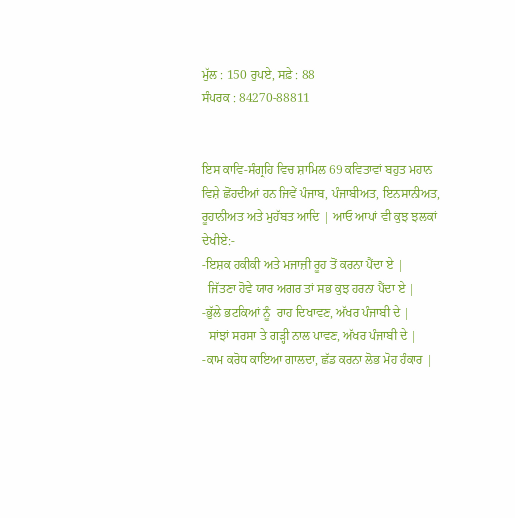ਮੁੱਲ : 150 ਰੁਪਏ, ਸਫ਼ੇ : 88
ਸੰਪਰਕ : 84270-88811


ਇਸ ਕਾਵਿ-ਸੰਗ੍ਰਹਿ ਵਿਚ ਸ਼ਾਮਿਲ 69 ਕਵਿਤਾਵਾਂ ਬਹੁਤ ਮਹਾਨ ਵਿਸ਼ੇ ਛੋਂਹਦੀਆਂ ਹਨ ਜਿਵੇਂ ਪੰਜਾਬ, ਪੰਜਾਬੀਅਤ, ਇਨਸਾਨੀਅਤ, ਰੂਹਾਨੀਅਤ ਅਤੇ ਮੁਹੱਬਤ ਆਦਿ | ਆਓ ਆਪਾਂ ਵੀ ਕੁਝ ਝਲਕਾਂ ਦੇਖੀਏ:-
-ਇਸ਼ਕ ਹਕੀਕੀ ਅਤੇ ਮਜਾਜ਼ੀ ਰੂਹ ਤੋਂ ਕਰਨਾ ਪੈਂਦਾ ਏ |
  ਜਿੱਤਣਾ ਹੋਵੇ ਯਾਰ ਅਗਰ ਤਾਂ ਸਭ ਕੁਝ ਹਰਨਾ ਪੈਂਦਾ ਏ |
-ਭੁੱਲੇ ਭਟਕਿਆਂ ਨੂੰ  ਰਾਹ ਦਿਖਾਵਣ, ਅੱਖਰ ਪੰਜਾਬੀ ਦੇ |
  ਸਾਂਝਾਂ ਸਰਸਾ ਤੇ ਗੜ੍ਹੀ ਨਾਲ ਪਾਵਣ, ਅੱਖਰ ਪੰਜਾਬੀ ਦੇ |
-ਕਾਮ ਕਰੋਧ ਕਾਇਆ ਗਾਲਦਾ, ਛੱਡ ਕਰਨਾ ਲੋਭ ਮੋਹ ਹੰਕਾਰ |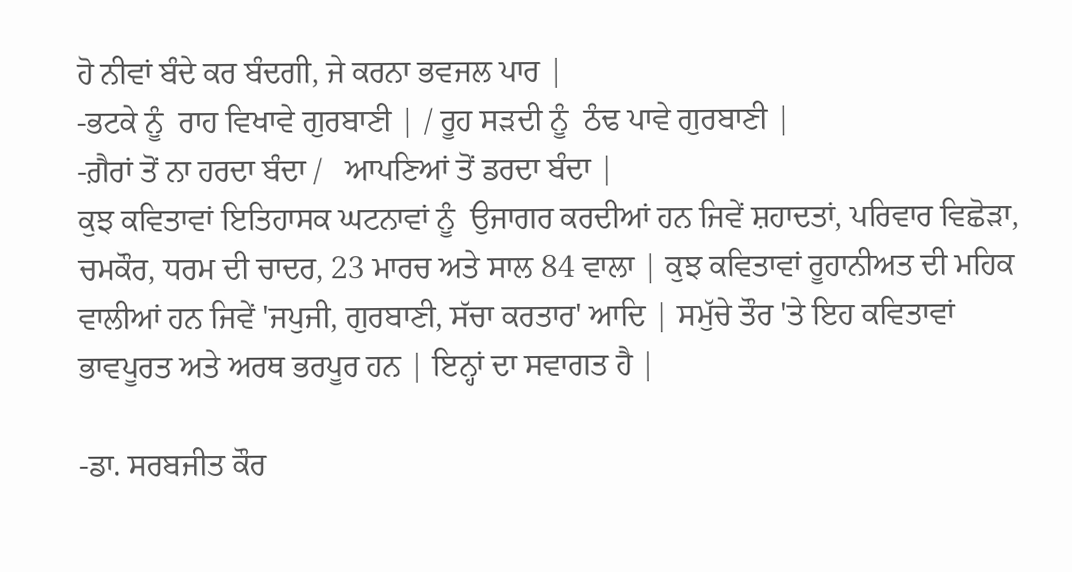ਹੋ ਨੀਵਾਂ ਬੰਦੇ ਕਰ ਬੰਦਗੀ, ਜੇ ਕਰਨਾ ਭਵਜਲ ਪਾਰ |
-ਭਟਕੇ ਨੂੰ  ਰਾਹ ਵਿਖਾਵੇ ਗੁਰਬਾਣੀ | / ਰੂਹ ਸੜਦੀ ਨੂੰ  ਠੰਢ ਪਾਵੇ ਗੁਰਬਾਣੀ |
-ਗ਼ੈਰਾਂ ਤੋਂ ਨਾ ਹਰਦਾ ਬੰਦਾ /   ਆਪਣਿਆਂ ਤੋਂ ਡਰਦਾ ਬੰਦਾ |
ਕੁਝ ਕਵਿਤਾਵਾਂ ਇਤਿਹਾਸਕ ਘਟਨਾਵਾਂ ਨੂੰ  ਉਜਾਗਰ ਕਰਦੀਆਂ ਹਨ ਜਿਵੇਂ ਸ਼ਹਾਦਤਾਂ, ਪਰਿਵਾਰ ਵਿਛੋੜਾ, ਚਮਕੌਰ, ਧਰਮ ਦੀ ਚਾਦਰ, 23 ਮਾਰਚ ਅਤੇ ਸਾਲ 84 ਵਾਲਾ | ਕੁਝ ਕਵਿਤਾਵਾਂ ਰੂਹਾਨੀਅਤ ਦੀ ਮਹਿਕ ਵਾਲੀਆਂ ਹਨ ਜਿਵੇਂ 'ਜਪੁਜੀ, ਗੁਰਬਾਣੀ, ਸੱਚਾ ਕਰਤਾਰ' ਆਦਿ | ਸਮੁੱਚੇ ਤੌਰ 'ਤੇ ਇਹ ਕਵਿਤਾਵਾਂ ਭਾਵਪੂਰਤ ਅਤੇ ਅਰਥ ਭਰਪੂਰ ਹਨ | ਇਨ੍ਹਾਂ ਦਾ ਸਵਾਗਤ ਹੈ |

-ਡਾ. ਸਰਬਜੀਤ ਕੌਰ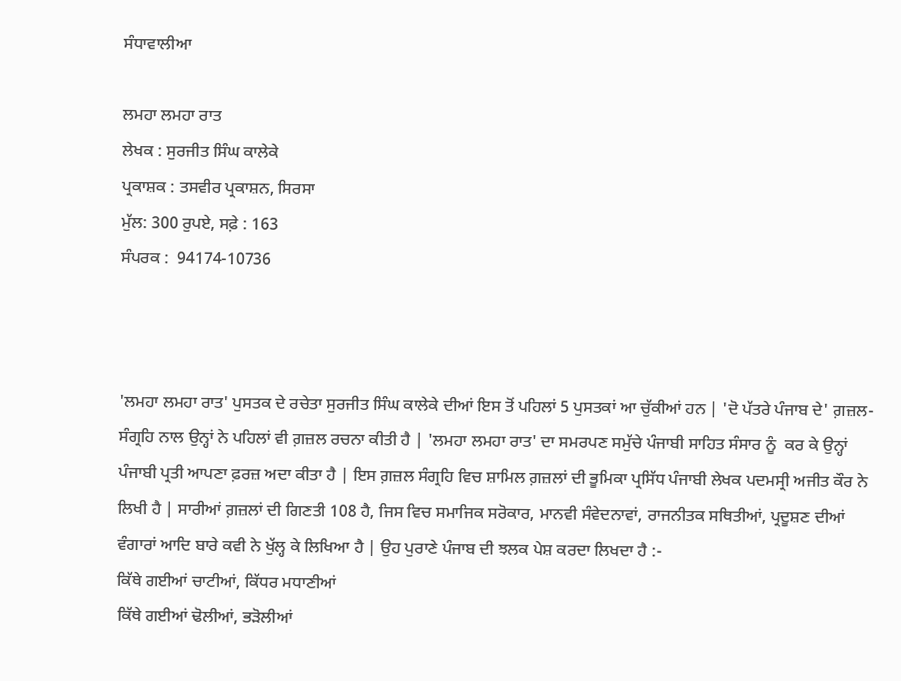ਸੰਧਾਵਾਲੀਆ

ਲਮਹਾ ਲਮਹਾ ਰਾਤ
ਲੇਖਕ : ਸੁਰਜੀਤ ਸਿੰਘ ਕਾਲੇਕੇ
ਪ੍ਰਕਾਸ਼ਕ : ਤਸਵੀਰ ਪ੍ਰਕਾਸ਼ਨ, ਸਿਰਸਾ
ਮੁੱਲ: 300 ਰੁਪਏ, ਸਫ਼ੇ : 163
ਸੰਪਰਕ :  94174-10736



'ਲਮਹਾ ਲਮਹਾ ਰਾਤ' ਪੁਸਤਕ ਦੇ ਰਚੇਤਾ ਸੁਰਜੀਤ ਸਿੰਘ ਕਾਲੇਕੇ ਦੀਆਂ ਇਸ ਤੋਂ ਪਹਿਲਾਂ 5 ਪੁਸਤਕਾਂ ਆ ਚੁੱਕੀਆਂ ਹਨ | 'ਦੋ ਪੱਤਰੇ ਪੰਜਾਬ ਦੇ' ਗ਼ਜ਼ਲ-ਸੰਗ੍ਰਹਿ ਨਾਲ ਉਨ੍ਹਾਂ ਨੇ ਪਹਿਲਾਂ ਵੀ ਗ਼ਜ਼ਲ ਰਚਨਾ ਕੀਤੀ ਹੈ | 'ਲਮਹਾ ਲਮਹਾ ਰਾਤ' ਦਾ ਸਮਰਪਣ ਸਮੁੱਚੇ ਪੰਜਾਬੀ ਸਾਹਿਤ ਸੰਸਾਰ ਨੂੰ  ਕਰ ਕੇ ਉਨ੍ਹਾਂ ਪੰਜਾਬੀ ਪ੍ਰਤੀ ਆਪਣਾ ਫ਼ਰਜ਼ ਅਦਾ ਕੀਤਾ ਹੈ | ਇਸ ਗ਼ਜ਼ਲ ਸੰਗ੍ਰਹਿ ਵਿਚ ਸ਼ਾਮਿਲ ਗ਼ਜ਼ਲਾਂ ਦੀ ਭੂਮਿਕਾ ਪ੍ਰਸਿੱਧ ਪੰਜਾਬੀ ਲੇਖਕ ਪਦਮਸ੍ਰੀ ਅਜੀਤ ਕੌਰ ਨੇ ਲਿਖੀ ਹੈ | ਸਾਰੀਆਂ ਗ਼ਜ਼ਲਾਂ ਦੀ ਗਿਣਤੀ 108 ਹੈ, ਜਿਸ ਵਿਚ ਸਮਾਜਿਕ ਸਰੋਕਾਰ, ਮਾਨਵੀ ਸੰਵੇਦਨਾਵਾਂ, ਰਾਜਨੀਤਕ ਸਥਿਤੀਆਂ, ਪ੍ਰਦੂਸ਼ਣ ਦੀਆਂ ਵੰਗਾਰਾਂ ਆਦਿ ਬਾਰੇ ਕਵੀ ਨੇ ਖੁੱਲ੍ਹ ਕੇ ਲਿਖਿਆ ਹੈ | ਉਹ ਪੁਰਾਣੇ ਪੰਜਾਬ ਦੀ ਝਲਕ ਪੇਸ਼ ਕਰਦਾ ਲਿਖਦਾ ਹੈ :-
ਕਿੱਥੇ ਗਈਆਂ ਚਾਟੀਆਂ, ਕਿੱਧਰ ਮਧਾਣੀਆਂ
ਕਿੱਥੇ ਗਈਆਂ ਢੋਲੀਆਂ, ਭੜੋਲੀਆਂ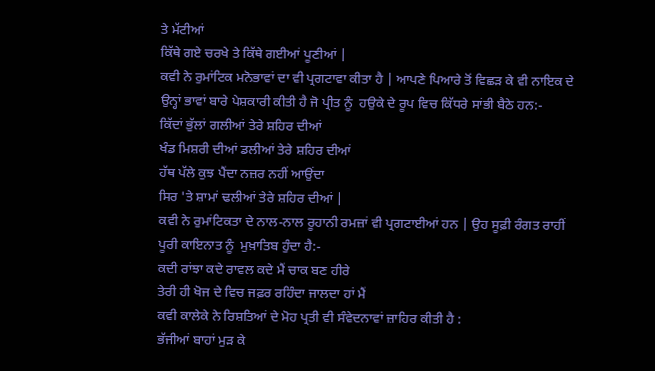ਤੇ ਮੱਟੀਆਂ
ਕਿੱਥੇ ਗਏ ਚਰਖੇ ਤੇ ਕਿੱਥੇ ਗਈਆਂ ਪੂਣੀਆਂ |
ਕਵੀ ਨੇ ਰੁਮਾਂਟਿਕ ਮਨੋਭਾਵਾਂ ਦਾ ਵੀ ਪ੍ਰਗਟਾਵਾ ਕੀਤਾ ਹੈ | ਆਪਣੇ ਪਿਆਰੇ ਤੋਂ ਵਿਛੜ ਕੇ ਵੀ ਨਾਇਕ ਦੇ ਉਨ੍ਹਾਂ ਭਾਵਾਂ ਬਾਰੇ ਪੇਸ਼ਕਾਰੀ ਕੀਤੀ ਹੈ ਜੋ ਪ੍ਰੀਤ ਨੂੰ  ਹਉਕੇ ਦੇ ਰੂਪ ਵਿਚ ਕਿੱਧਰੇ ਸਾਂਭੀ ਬੈਠੇ ਹਨ:-
ਕਿੱਦਾਂ ਭੁੱਲਾਂ ਗਲੀਆਂ ਤੇਰੇ ਸ਼ਹਿਰ ਦੀਆਂ
ਖੰਡ ਮਿਸ਼ਰੀ ਦੀਆਂ ਡਲੀਆਂ ਤੇਰੇ ਸ਼ਹਿਰ ਦੀਆਂ
ਹੱਥ ਪੱਲੇ ਕੁਝ ਪੈਂਦਾ ਨਜ਼ਰ ਨਹੀਂ ਆਉਂਦਾ
ਸਿਰ 'ਤੇ ਸ਼ਾਮਾਂ ਢਲੀਆਂ ਤੇਰੇ ਸ਼ਹਿਰ ਦੀਆਂ |
ਕਵੀ ਨੇ ਰੁਮਾਂਟਿਕਤਾ ਦੇ ਨਾਲ-ਨਾਲ ਰੂਹਾਨੀ ਰਮਜ਼ਾਂ ਵੀ ਪ੍ਰਗਟਾਈਆਂ ਹਨ | ਉਹ ਸੂਫ਼ੀ ਰੰਗਤ ਰਾਹੀਂ ਪੂਰੀ ਕਾਇਨਾਤ ਨੂੰ  ਮੁਖ਼ਾਤਿਬ ਹੁੰਦਾ ਹੈ:-
ਕਦੀ ਰਾਂਝਾ ਕਦੇ ਰਾਵਲ ਕਦੇ ਮੈਂ ਚਾਕ ਬਣ ਹੀਰੇ
ਤੇਰੀ ਹੀ ਖੋਜ ਦੇ ਵਿਚ ਜਫ਼ਰ ਰਹਿੰਦਾ ਜਾਲਦਾ ਹਾਂ ਮੈਂ
ਕਵੀ ਕਾਲੇਕੇ ਨੇ ਰਿਸ਼ਤਿਆਂ ਦੇ ਮੋਹ ਪ੍ਰਤੀ ਵੀ ਸੰਵੇਦਨਾਵਾਂ ਜ਼ਾਹਿਰ ਕੀਤੀ ਹੈ :
ਭੱਜੀਆਂ ਬਾਹਾਂ ਮੁੜ ਕੇ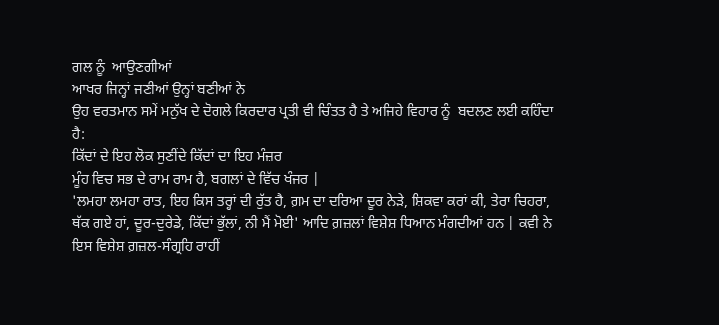ਗਲ ਨੂੰ  ਆਉਣਗੀਆਂ
ਆਖਰ ਜਿਨ੍ਹਾਂ ਜਣੀਆਂ ਉਨ੍ਹਾਂ ਬਣੀਆਂ ਨੇ
ਉਹ ਵਰਤਮਾਨ ਸਮੇਂ ਮਨੁੱਖ ਦੇ ਦੋਗਲੇ ਕਿਰਦਾਰ ਪ੍ਰਤੀ ਵੀ ਚਿੰਤਤ ਹੈ ਤੇ ਅਜਿਹੇ ਵਿਹਾਰ ਨੂੰ  ਬਦਲਣ ਲਈ ਕਹਿੰਦਾ ਹੈ:
ਕਿੱਦਾਂ ਦੇ ਇਹ ਲੋਕ ਸੁਣੀਂਦੇ ਕਿੱਦਾਂ ਦਾ ਇਹ ਮੰਜ਼ਰ
ਮੂੰਹ ਵਿਚ ਸਭ ਦੇ ਰਾਮ ਰਾਮ ਹੈ, ਬਗਲਾਂ ਦੇ ਵਿੱਚ ਖੰਜਰ |
'ਲਮਹਾ ਲਮਹਾ ਰਾਤ, ਇਹ ਕਿਸ ਤਰ੍ਹਾਂ ਦੀ ਰੁੱਤ ਹੈ, ਗ਼ਮ ਦਾ ਦਰਿਆ ਦੂਰ ਨੇੜੇ, ਸ਼ਿਕਵਾ ਕਰਾਂ ਕੀ, ਤੇਰਾ ਚਿਹਰਾ, ਥੱਕ ਗਏ ਹਾਂ, ਦੂਰ-ਦੁਰੇਡੇ, ਕਿੱਦਾਂ ਭੁੱਲਾਂ, ਨੀ ਮੈਂ ਮੋਈ' ਆਦਿ ਗ਼ਜ਼ਲਾਂ ਵਿਸ਼ੇਸ਼ ਧਿਆਨ ਮੰਗਦੀਆਂ ਹਨ | ਕਵੀ ਨੇ ਇਸ ਵਿਸ਼ੇਸ਼ ਗ਼ਜ਼ਲ-ਸੰਗ੍ਰਹਿ ਰਾਹੀਂ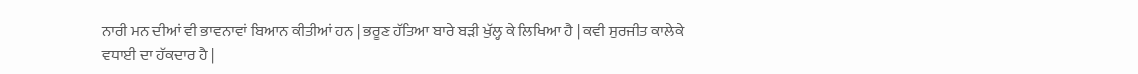ਨਾਰੀ ਮਨ ਦੀਆਂ ਵੀ ਭਾਵਨਾਵਾਂ ਬਿਆਨ ਕੀਤੀਆਂ ਹਨ | ਭਰੂਣ ਹੱਤਿਆ ਬਾਰੇ ਬੜੀ ਖੁੱਲ੍ਹ ਕੇ ਲਿਖਿਆ ਹੈ | ਕਵੀ ਸੁਰਜੀਤ ਕਾਲੇਕੇ ਵਧਾਈ ਦਾ ਹੱਕਦਾਰ ਹੈ |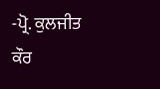-ਪ੍ਰੋ. ਕੁਲਜੀਤ ਕੌਰ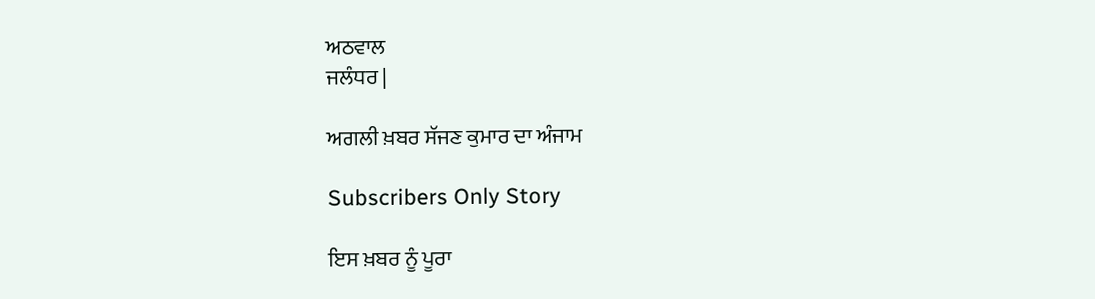ਅਠਵਾਲ
ਜਲੰਧਰ |

ਅਗਲੀ ਖ਼ਬਰ ਸੱਜਣ ਕੁਮਾਰ ਦਾ ਅੰਜਾਮ

Subscribers Only Story

ਇਸ ਖ਼ਬਰ ਨੂੰ ਪੂਰਾ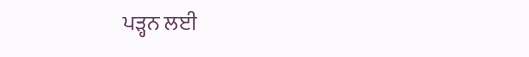ਪੜ੍ਹਨ ਲਈ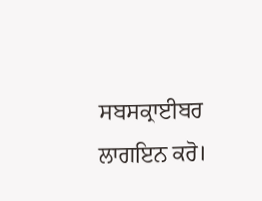ਸਬਸਕ੍ਰਾਈਬਰ ਲਾਗਇਨ ਕਰੋ।